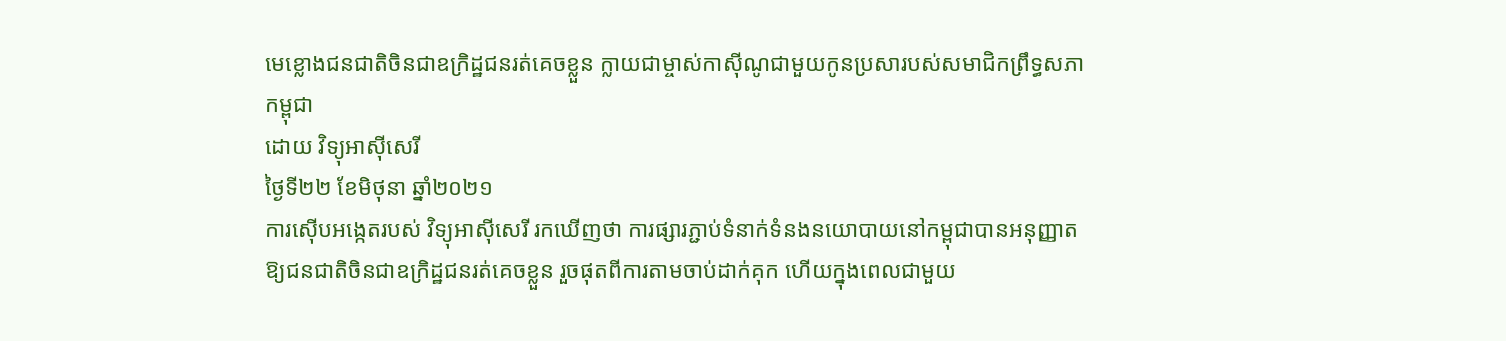មេខ្លោងជនជាតិចិនជាឧក្រិដ្ឋជនរត់គេចខ្លួន ក្លាយជាម្ចាស់កាស៊ីណូជាមួយកូនប្រសារបស់សមាជិកព្រឹទ្ធសភាកម្ពុជា
ដោយ វិទ្យុអាស៊ីសេរី
ថ្ងៃទី២២ ខែមិថុនា ឆ្នាំ២០២១
ការស៊ើបអង្កេតរបស់ វិទ្យុអាស៊ីសេរី រកឃើញថា ការផ្សារភ្ជាប់ទំនាក់ទំនងនយោបាយនៅកម្ពុជាបានអនុញ្ញាតឱ្យជនជាតិចិនជាឧក្រិដ្ឋជនរត់គេចខ្លួន រួចផុតពីការតាមចាប់ដាក់គុក ហើយក្នុងពេលជាមួយ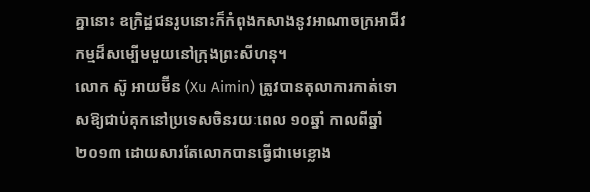គ្នានោះ ឧក្រិដ្ឋជនរូបនោះក៏កំពុងកសាងនូវអាណាចក្រអាជីវកម្មដ៏សម្បើមមួយនៅក្រុងព្រះសីហនុ។
លោក ស៊ូ អាយម៊ីន (Xu Aimin) ត្រូវបានតុលាការកាត់ទោសឱ្យជាប់គុកនៅប្រទេសចិនរយៈពេល ១០ឆ្នាំ កាលពីឆ្នាំ២០១៣ ដោយសារតែលោកបានធ្វើជាមេខ្លោង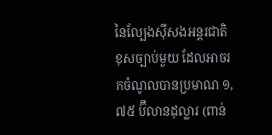នៃល្បែងស៊ីសងអន្តរជាតិខុសច្បាប់មួយ ដែលអាចរកចំណូលបានប្រមាណ ១,៧៥ ប៊ីលានដុល្លារ (ពាន់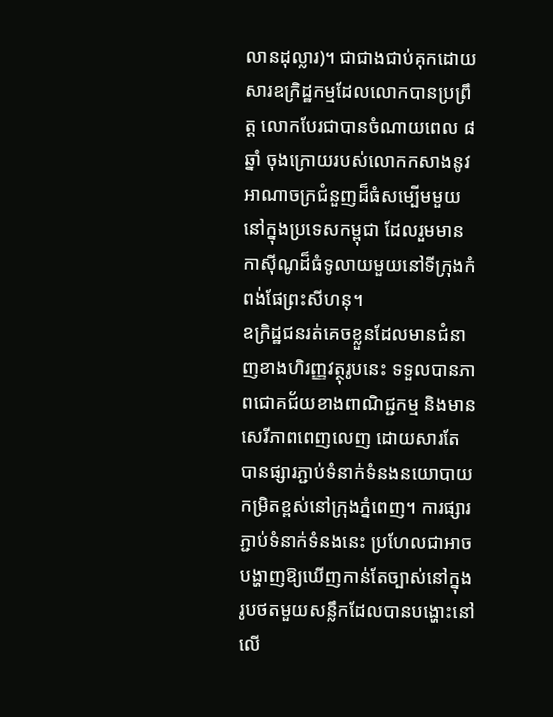លានដុល្លារ)។ ជាជាងជាប់គុកដោយសារឧក្រិដ្ឋកម្មដែលលោកបានប្រព្រឹត្ត លោកបែរជាបានចំណាយពេល ៨ឆ្នាំ ចុងក្រោយរបស់លោកកសាងនូវអាណាចក្រជំនួញដ៏ធំសម្បើមមួយនៅក្នុងប្រទេសកម្ពុជា ដែលរួមមានកាស៊ីណូដ៏ធំទូលាយមួយនៅទីក្រុងកំពង់ផែព្រះសីហនុ។
ឧក្រិដ្ឋជនរត់គេចខ្លួនដែលមានជំនាញខាងហិរញ្ញវត្ថុរូបនេះ ទទួលបានភាពជោគជ័យខាងពាណិជ្ជកម្ម និងមានសេរីភាពពេញលេញ ដោយសារតែបានផ្សារភ្ជាប់ទំនាក់ទំនងនយោបាយកម្រិតខ្ពស់នៅក្រុងភ្នំពេញ។ ការផ្សារភ្ជាប់ទំនាក់ទំនងនេះ ប្រហែលជាអាចបង្ហាញឱ្យឃើញកាន់តែច្បាស់នៅក្នុងរូបថតមួយសន្លឹកដែលបានបង្ហោះនៅលើ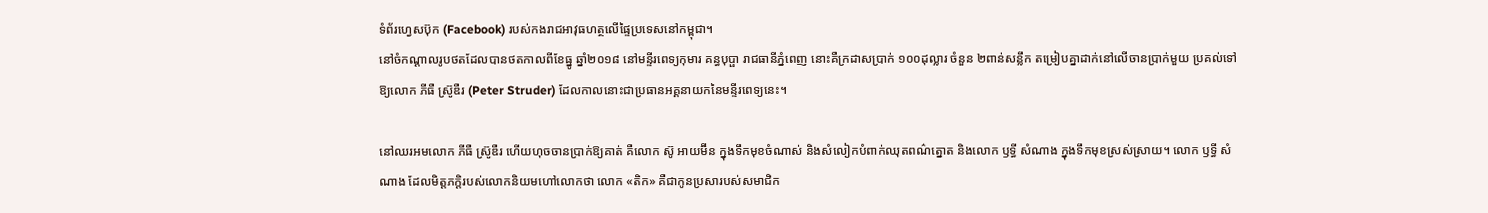ទំព័រហ្វេសប៊ុក (Facebook) របស់កងរាជអាវុធហត្ថលើផ្ទៃប្រទេសនៅកម្ពុជា។
នៅចំកណ្ដាលរូបថតដែលបានថតកាលពីខែធ្នូ ឆ្នាំ២០១៨ នៅមន្ទីរពេទ្យកុមារ គន្ធបុប្ផា រាជធានីភ្នំពេញ នោះគឺក្រដាសប្រាក់ ១០០ដុល្លារ ចំនួន ២ពាន់សន្លឹក តម្រៀបគ្នាដាក់នៅលើចានប្រាក់មួយ ប្រគល់ទៅឱ្យលោក ភីធឺ ស្រ៊ូឌឺរ (Peter Struder) ដែលកាលនោះជាប្រធានអគ្គនាយកនៃមន្ទីរពេទ្យនេះ។

នៅឈរអមលោក ភីធឺ ស្រ៊ូឌឺរ ហើយហុចចានប្រាក់ឱ្យគាត់ គឺលោក ស៊ូ អាយម៊ីន ក្នុងទឹកមុខចំណាស់ និងសំលៀកបំពាក់ឈុតពណ៌ត្នោត និងលោក ឫទ្ធី សំណាង ក្នុងទឹកមុខស្រស់ស្រាយ។ លោក ឫទ្ធី សំណាង ដែលមិត្តភក្តិរបស់លោកនិយមហៅលោកថា លោក «តិក» គឺជាកូនប្រសារបស់សមាជិក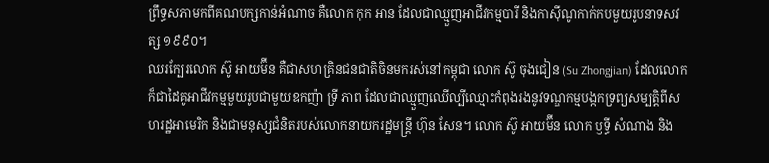ព្រឹទ្ធសភាមកពីគណបក្សកាន់អំណាច គឺលោក កុក អាន ដែលជាឈ្មួញអាជីវកម្មបារី និងកាស៊ីណូកាក់កបមួយរូបនាទសវត្ស ១៩៩០។
ឈរក្បែរលោក ស៊ូ អាយម៊ីន គឺជាសហគ្រិនជនជាតិចិនមករស់នៅកម្ពុជា លោក ស៊ូ ចុងជៀន (Su Zhongjian) ដែលលោកក៏ជាដៃគូអាជីវកម្មមួយរូបជាមួយឧកញ៉ា ទ្រី ភាព ដែលជាឈ្មួញឈើល្បីឈ្មោះកំពុងរងនូវទណ្ឌកម្មបង្កកទ្រព្យសម្បត្តិពីសហរដ្ឋអាមេរិក និងជាមនុស្សជំនិតរបស់លោកនាយករដ្ឋមន្ត្រី ហ៊ុន សែន។ លោក ស៊ូ អាយម៊ីន លោក ឫទ្ធី សំណាង និង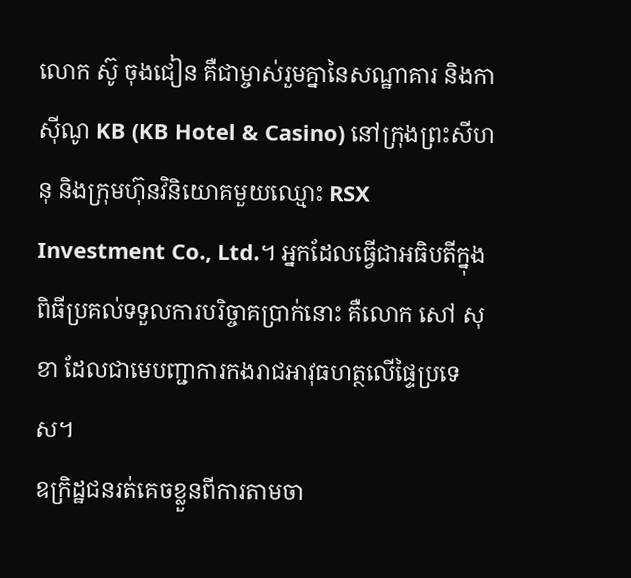លោក ស៊ូ ចុងជៀន គឺជាម្ចាស់រួមគ្នានៃសណ្ឋាគារ និងកាស៊ីណូ KB (KB Hotel & Casino) នៅក្រុងព្រះសីហនុ និងក្រុមហ៊ុនវិនិយោគមួយឈ្មោះ RSX Investment Co., Ltd.។ អ្នកដែលធ្វើជាអធិបតីក្នុងពិធីប្រគល់ទទួលការបរិច្ចាគប្រាក់នោះ គឺលោក សៅ សុខា ដែលជាមេបញ្ជាការកងរាជអាវុធហត្ថលើផ្ទៃប្រទេស។
ឧក្រិដ្ឋជនរត់គេចខ្លួនពីការតាមចា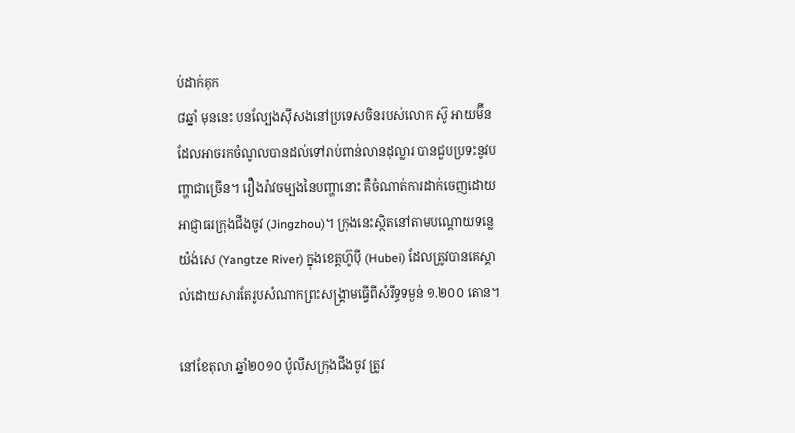ប់ដាក់គុក
៨ឆ្នាំ មុននេះ បនល្បែងស៊ីសងនៅប្រទេសចិនរបស់លោក ស៊ូ អាយម៊ីន ដែលអាចរកចំណូលបានដល់ទៅរាប់ពាន់លានដុល្លារ បានជួបប្រទះនូវបញ្ហាជាច្រើន។ រឿងរ៉ាវចម្បងនៃបញ្ហានោះ គឺចំណាត់ការដាក់ចេញដោយអាជ្ញាធរក្រុងជីងចូវ (Jingzhou)។ ក្រុងនេះស្ថិតនៅតាមបណ្ដោយទន្លេយ៉ង់សេ (Yangtze River) ក្នុងខេត្តហ៊ូប៉ី (Hubei) ដែលត្រូវបានគេស្គាល់ដោយសារតែរូបសំណាកព្រះសង្គ្រាមធ្វើពីសំរឹទ្ធទម្ងន់ ១.២០០ តោន។

នៅខែតុលា ឆ្នាំ២០១០ ប៉ូលីសក្រុងជីងចូវ ត្រូវ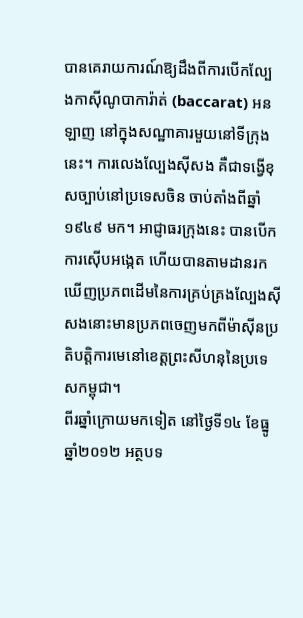បានគេរាយការណ៍ឱ្យដឹងពីការបើកល្បែងកាស៊ីណូបាការ៉ាត់ (baccarat) អនឡាញ នៅក្នុងសណ្ឋាគារមួយនៅទីក្រុងនេះ។ ការលេងល្បែងស៊ីសង គឺជាទង្វើខុសច្បាប់នៅប្រទេសចិន ចាប់តាំងពីឆ្នាំ១៩៤៩ មក។ អាជ្ញាធរក្រុងនេះ បានបើកការស៊ើបអង្កេត ហើយបានតាមដានរកឃើញប្រភពដើមនៃការគ្រប់គ្រងល្បែងស៊ីសងនោះមានប្រភពចេញមកពីម៉ាស៊ីនប្រតិបត្តិការមេនៅខេត្តព្រះសីហនុនៃប្រទេសកម្ពុជា។
ពីរឆ្នាំក្រោយមកទៀត នៅថ្ងៃទី១៤ ខែធ្នូ ឆ្នាំ២០១២ អត្ថបទ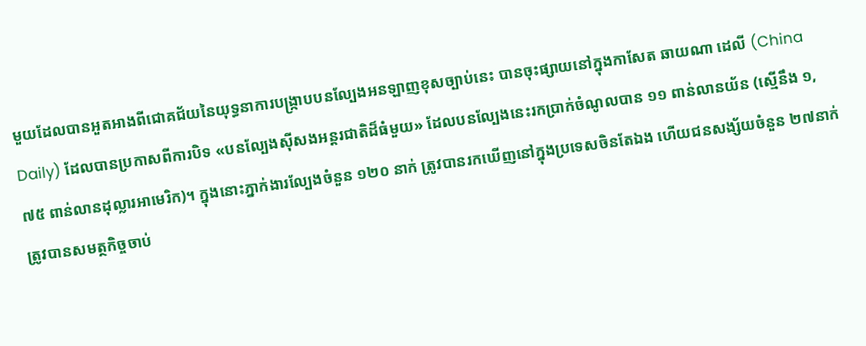មួយដែលបានអួតអាងពីជោគជ័យនៃយុទ្ធនាការបង្ក្រាបបនល្បែងអនឡាញខុសច្បាប់នេះ បានចុះផ្សាយនៅក្នុងកាសែត ឆាយណា ដេលី (China Daily) ដែលបានប្រកាសពីការបិទ «បនល្បែងស៊ីសងអន្តរជាតិដ៏ធំមួយ» ដែលបនល្បែងនេះរកប្រាក់ចំណូលបាន ១១ ពាន់លានយ័ន (ស្មើនឹង ១,៧៥ ពាន់លានដុល្លារអាមេរិក)។ ក្នុងនោះភ្នាក់ងារល្បែងចំនួន ១២០ នាក់ ត្រូវបានរកឃើញនៅក្នុងប្រទេសចិនតែឯង ហើយជនសង្ស័យចំនួន ២៧នាក់ ត្រូវបានសមត្ថកិច្ចចាប់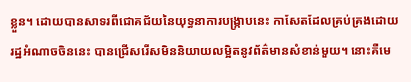ខ្លួន។ ដោយបានសាទរពីជោគជ័យនៃយុទ្ធនាការបង្ក្រាបនេះ កាសែតដែលគ្រប់គ្រងដោយរដ្ឋអំណាចចិននេះ បានជ្រើសរើសមិននិយាយលម្អិតនូវព័ត៌មានសំខាន់មួយ។ នោះគឺមេ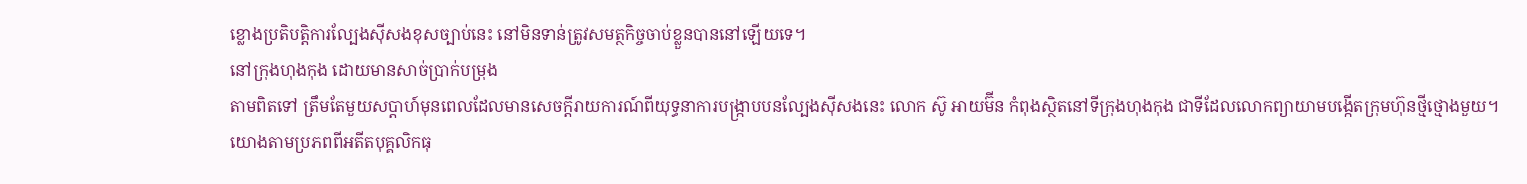ខ្លោងប្រតិបត្តិការល្បែងស៊ីសងខុសច្បាប់នេះ នៅមិនទាន់ត្រូវសមត្ថកិច្ចចាប់ខ្លួនបាននៅឡើយទេ។
នៅក្រុងហុងកុង ដោយមានសាច់ប្រាក់បម្រុង
តាមពិតទៅ ត្រឹមតែមួយសប្តាហ៍មុនពេលដែលមានសេចក្តីរាយការណ៍ពីយុទ្ធនាការបង្ក្រាបបនល្បែងស៊ីសងនេះ លោក ស៊ូ អាយម៊ីន កំពុងស្ថិតនៅទីក្រុងហុងកុង ជាទីដែលលោកព្យាយាមបង្កើតក្រុមហ៊ុនថ្មីថ្មោងមួយ។
យោងតាមប្រភពពីអតីតបុគ្គលិកធុ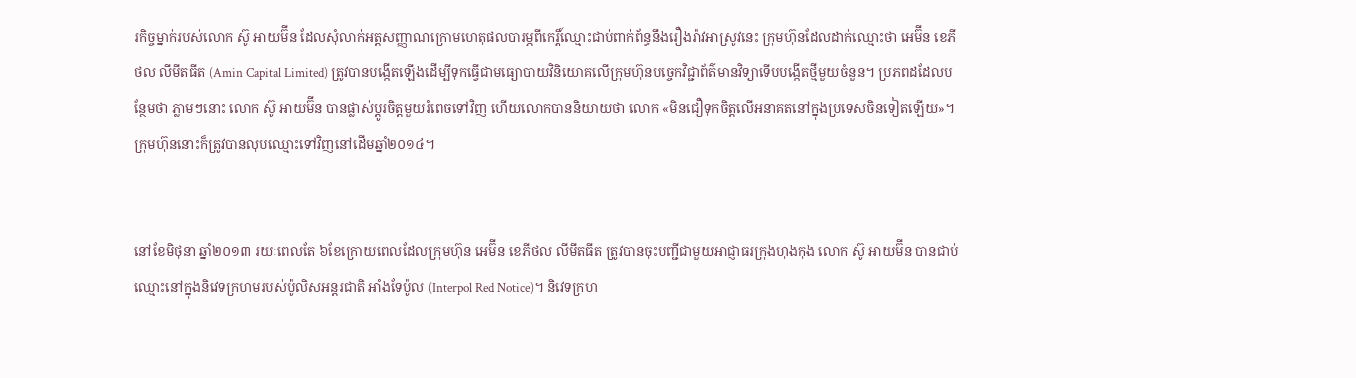រកិច្ចម្នាក់របស់លោក ស៊ូ អាយម៊ីន ដែលសុំលាក់អត្តសញ្ញាណក្រោមហេតុផលបារម្ភពីកេរ្តិ៍ឈ្មោះជាប់ពាក់ព័ន្ធនឹងរឿងរ៉ាវអាស្រូវនេះ ក្រុមហ៊ុនដែលដាក់ឈ្មោះថា អេម៊ីន ខេភីថល លីមីតធីត (Amin Capital Limited) ត្រូវបានបង្កើតឡើងដើម្បីទុកធ្វើជាមធ្យោបាយវិនិយោគលើក្រុមហ៊ុនបច្ចេកវិជ្ជាព័ត៌មានវិទ្យាទើបបង្កើតថ្មីមួយចំនួន។ ប្រភពដដែលបន្ថែមថា ភ្លាមៗនោះ លោក ស៊ូ អាយម៊ីន បានផ្លាស់ប្តូរចិត្តមួយរំពេចទៅវិញ ហើយលោកបាននិយាយថា លោក «មិនជឿទុកចិត្តលើអនាគតនៅក្នុងប្រទេសចិនទៀតឡើយ»។ ក្រុមហ៊ុននោះក៏ត្រូវបានលុបឈ្មោះទៅវិញនៅដើមឆ្នាំ២០១៤។


នៅខែមិថុនា ឆ្នាំ២០១៣ រយៈពេលតែ ៦ខែក្រោយពេលដែលក្រុមហ៊ុន អេម៊ីន ខេភីថល លីមីតធីត ត្រូវបានចុះបញ្ជីជាមួយអាជ្ញាធរក្រុងហុងកុង លោក ស៊ូ អាយម៊ីន បានជាប់ឈ្មោះនៅក្នុងនិវេទក្រហមរបស់ប៉ូលិសអន្តរជាតិ អាំងទែប៉ូល (Interpol Red Notice)។ និវេទក្រហ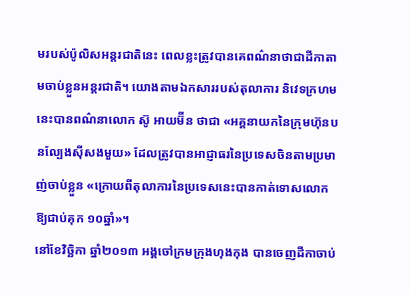មរបស់ប៉ូលិសអន្តរជាតិនេះ ពេលខ្លះត្រូវបានគេពណ៌នាថាជាដីកាតាមចាប់ខ្លួនអន្តរជាតិ។ យោងតាមឯកសាររបស់តុលាការ និវេទក្រហមនេះបានពណ៌នាលោក ស៊ូ អាយម៊ីន ថាជា «អគ្គនាយកនៃក្រុមហ៊ុនបនល្បែងស៊ីសងមួយ» ដែលត្រូវបានអាជ្ញាធរនៃប្រទេសចិនតាមប្រមាញ់ចាប់ខ្លួន «ក្រោយពីតុលាការនៃប្រទេសនេះបានកាត់ទោសលោកឱ្យជាប់គុក ១០ឆ្នាំ»។
នៅខែវិច្ឆិកា ឆ្នាំ២០១៣ អង្គចៅក្រមក្រុងហុងកុង បានចេញដីកាចាប់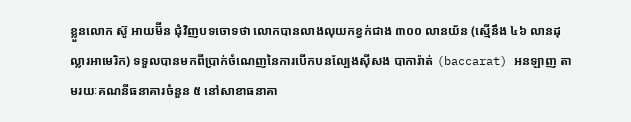ខ្លួនលោក ស៊ូ អាយម៊ីន ជុំវិញបទចោទថា លោកបានលាងលុយកខ្វក់ជាង ៣០០ លានយ័ន (ស្មើនឹង ៤៦ លានដុល្លារអាមេរិក) ទទួលបានមកពីប្រាក់ចំណេញនៃការបើកបនល្បែងស៊ីសង បាការ៉ាត់ (baccarat) អនឡាញ តាមរយៈគណនីធនាគារចំនួន ៥ នៅសាខាធនាគា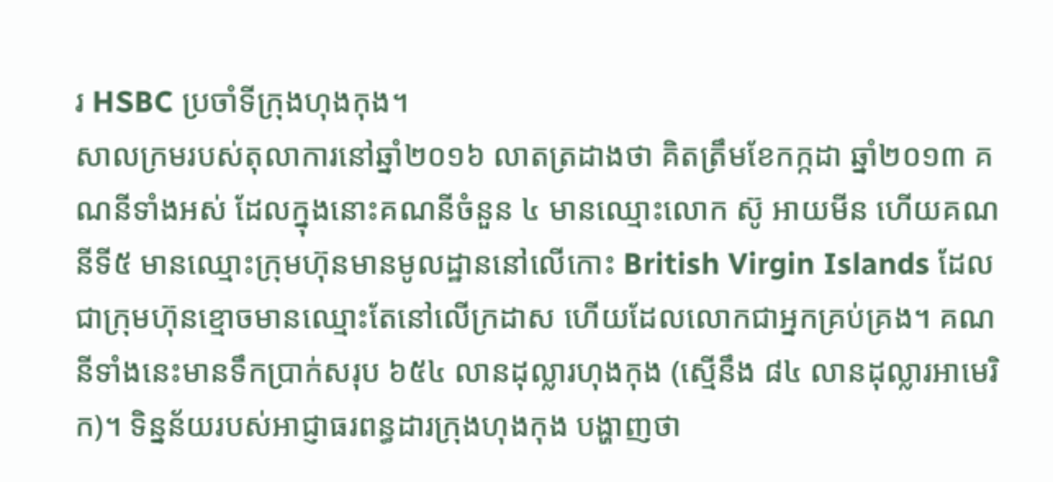រ HSBC ប្រចាំទីក្រុងហុងកុង។
សាលក្រមរបស់តុលាការនៅឆ្នាំ២០១៦ លាតត្រដាងថា គិតត្រឹមខែកក្កដា ឆ្នាំ២០១៣ គណនីទាំងអស់ ដែលក្នុងនោះគណនីចំនួន ៤ មានឈ្មោះលោក ស៊ូ អាយមីន ហើយគណនីទី៥ មានឈ្មោះក្រុមហ៊ុនមានមូលដ្ឋាននៅលើកោះ British Virgin Islands ដែលជាក្រុមហ៊ុនខ្មោចមានឈ្មោះតែនៅលើក្រដាស ហើយដែលលោកជាអ្នកគ្រប់គ្រង។ គណនីទាំងនេះមានទឹកប្រាក់សរុប ៦៥៤ លានដុល្លារហុងកុង (ស្មើនឹង ៨៤ លានដុល្លារអាមេរិក)។ ទិន្នន័យរបស់អាជ្ញាធរពន្ធដារក្រុងហុងកុង បង្ហាញថា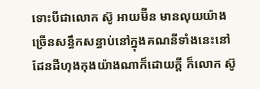ទោះបីជាលោក ស៊ូ អាយម៊ីន មានលុយយ៉ាងច្រើនសន្ធឹកសន្ធាប់នៅក្នុងគណនីទាំងនេះនៅដែនដីហុងកុងយ៉ាងណាក៏ដោយក្តី ក៏លោក ស៊ូ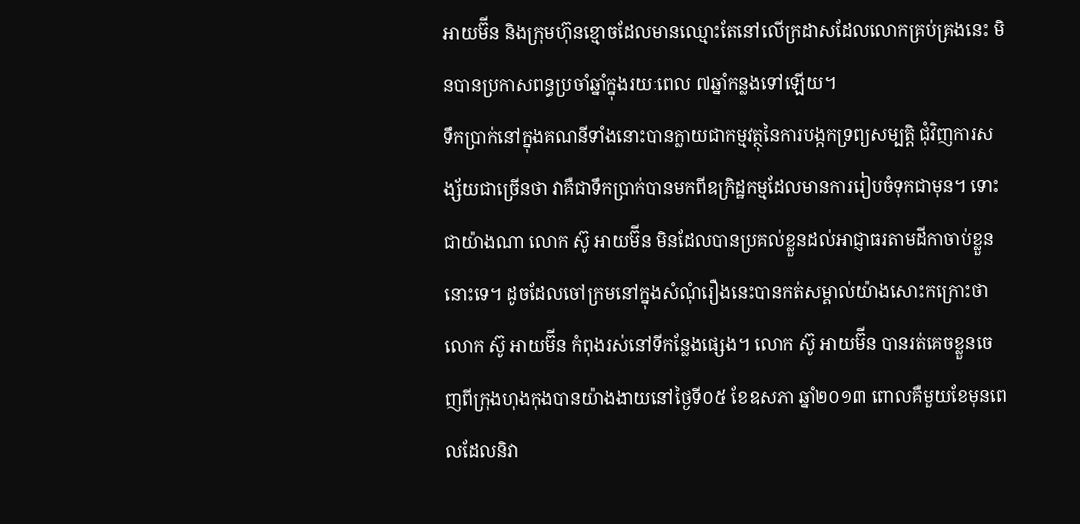អាយម៊ីន និងក្រុមហ៊ុនខ្មោចដែលមានឈ្មោះតែនៅលើក្រដាសដែលលោកគ្រប់គ្រងនេះ មិនបានប្រកាសពន្ធប្រចាំឆ្នាំក្នុងរយៈពេល ៧ឆ្នាំកន្លងទៅឡើយ។
ទឹកប្រាក់នៅក្នុងគណនីទាំងនោះបានក្លាយជាកម្មវត្ថុនៃការបង្កកទ្រព្យសម្បត្តិ ជុំវិញការសង្ស័យជាច្រើនថា វាគឺជាទឹកប្រាក់បានមកពីឧក្រិដ្ឋកម្មដែលមានការរៀបចំទុកជាមុន។ ទោះជាយ៉ាងណា លោក ស៊ូ អាយម៊ីន មិនដែលបានប្រគល់ខ្លួនដល់អាជ្ញាធរតាមដីកាចាប់ខ្លួននោះទេ។ ដូចដែលចៅក្រមនៅក្នុងសំណុំរឿងនេះបានកត់សម្គាល់យ៉ាងសោះកក្រោះថា លោក ស៊ូ អាយម៊ីន កំពុងរស់នៅទីកន្លែងផ្សេង។ លោក ស៊ូ អាយម៊ីន បានរត់គេចខ្លួនចេញពីក្រុងហុងកុងបានយ៉ាងងាយនៅថ្ងៃទី០៥ ខែឧសភា ឆ្នាំ២០១៣ ពោលគឺមួយខែមុនពេលដែលនិវា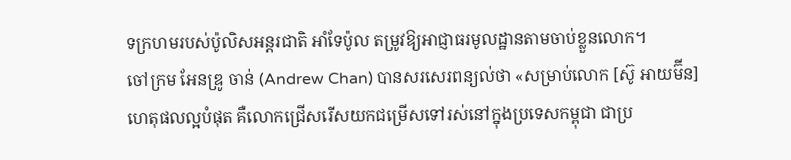ទក្រហមរបស់ប៉ូលិសអន្តរជាតិ អាំទែប៉ូល តម្រូវឱ្យអាជ្ញាធរមូលដ្ឋានតាមចាប់ខ្លួនលោក។
ចៅក្រម អែនឌ្រូ ចាន់ (Andrew Chan) បានសរសេរពន្យល់ថា «សម្រាប់លោក [ស៊ូ អាយម៊ីន] ហេតុផលល្អបំផុត គឺលោកជ្រើសរើសយកជម្រើសទៅរស់នៅក្នុងប្រទេសកម្ពុជា ជាប្រ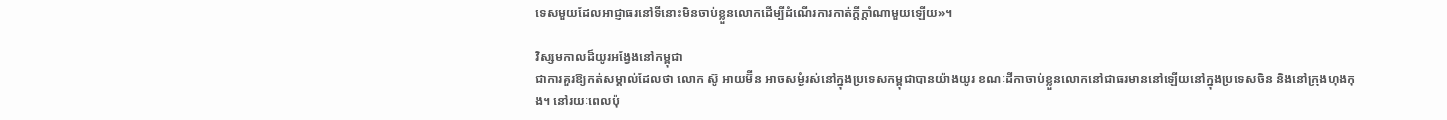ទេសមួយដែលអាជ្ញាធរនៅទីនោះមិនចាប់ខ្លួនលោកដើម្បីដំណើរការកាត់ក្តីក្តាំណាមួយឡើយ»។

វិស្សមកាលដ៏យូរអង្វែងនៅកម្ពុជា
ជាការគួរឱ្យកត់សម្គាល់ដែលថា លោក ស៊ូ អាយម៊ីន អាចសម្ងំរស់នៅក្នុងប្រទេសកម្ពុជាបានយ៉ាងយូរ ខណៈដីកាចាប់ខ្លួនលោកនៅជាធរមាននៅឡើយនៅក្នុងប្រទេសចិន និងនៅក្រុងហុងកុង។ នៅរយៈពេលប៉ុ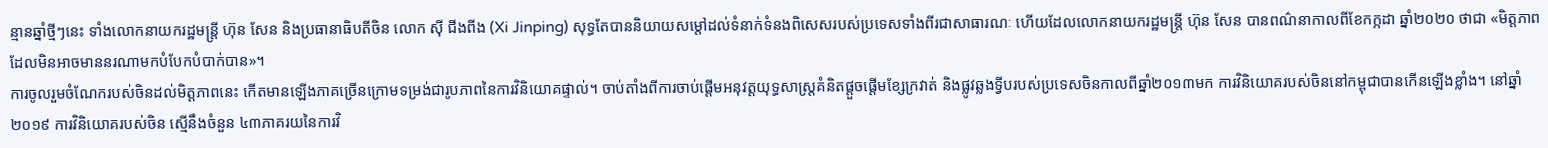ន្មានឆ្នាំថ្មីៗនេះ ទាំងលោកនាយករដ្ឋមន្ត្រី ហ៊ុន សែន និងប្រធានាធិបតីចិន លោក ស៊ី ជីងពីង (Xi Jinping) សុទ្ធតែបាននិយាយសម្តៅដល់ទំនាក់ទំនងពិសេសរបស់ប្រទេសទាំងពីរជាសាធារណៈ ហើយដែលលោកនាយករដ្ឋមន្ត្រី ហ៊ុន សែន បានពណ៌នាកាលពីខែកក្កដា ឆ្នាំ២០២០ ថាជា «មិត្តភាពដែលមិនអាចមាននរណាមកបំបែកបំបាក់បាន»។
ការចូលរួមចំណែករបស់ចិនដល់មិត្តភាពនេះ កើតមានឡើងភាគច្រើនក្រោមទម្រង់ជារូបភាពនៃការវិនិយោគផ្ទាល់។ ចាប់តាំងពីការចាប់ផ្តើមអនុវត្តយុទ្ធសាស្ត្រគំនិតផ្តួចផ្តើមខ្សែក្រវាត់ និងផ្លូវឆ្លងទ្វីបរបស់ប្រទេសចិនកាលពីឆ្នាំ២០១៣មក ការវិនិយោគរបស់ចិននៅកម្ពុជាបានកើនឡើងខ្លាំង។ នៅឆ្នាំ២០១៩ ការវិនិយោគរបស់ចិន ស្មើនឹងចំនួន ៤៣ភាគរយនៃការវិ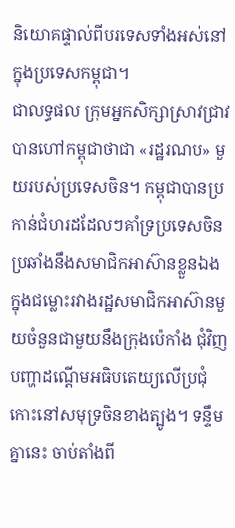និយោគផ្ទាល់ពីបរទេសទាំងអស់នៅក្នុងប្រទេសកម្ពុជា។
ជាលទ្ធផល ក្រុមអ្នកសិក្សាស្រាវជ្រាវបានហៅកម្ពុជាថាជា «រដ្ឋរណប» មួយរបស់ប្រទេសចិន។ កម្ពុជាបានប្រកាន់ជំហរដដែលៗគាំទ្រប្រទេសចិនប្រឆាំងនឹងសមាជិកអាស៊ានខ្លួនឯង ក្នុងជម្លោះរវាងរដ្ឋសមាជិកអាស៊ានមួយចំនួនជាមួយនឹងក្រុងប៉េកាំង ជុំវិញបញ្ហាដណ្ដើមអធិបតេយ្យលើប្រជុំកោះនៅសមុទ្រចិនខាងត្បូង។ ទន្ទឹមគ្នានេះ ចាប់តាំងពី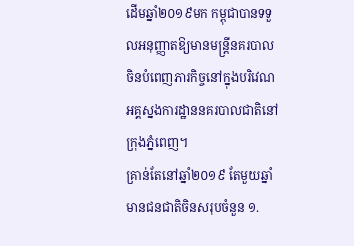ដើមឆ្នាំ២០១៩មក កម្ពុជាបានទទួលអនុញ្ញាតឱ្យមានមន្ត្រីនគរបាលចិនបំពេញភារកិច្ចនៅក្នុងបរិវេណអគ្គស្នងការដ្ឋាននគរបាលជាតិនៅក្រុងភ្នំពេញ។
គ្រាន់តែនៅឆ្នាំ២០១៩ តែមួយឆ្នាំ មានជនជាតិចិនសរុបចំនួន ១.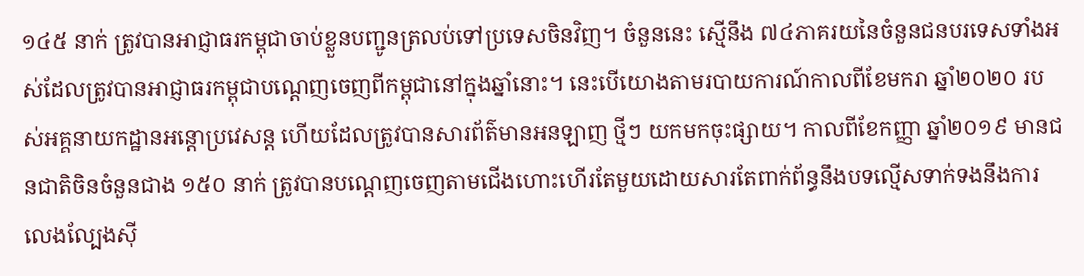១៤៥ នាក់ ត្រូវបានអាជ្ញាធរកម្ពុជាចាប់ខ្លួនបញ្ជូនត្រលប់ទៅប្រទេសចិនវិញ។ ចំនួននេះ ស្មើនឹង ៧៤ភាគរយនៃចំនួនជនបរទេសទាំងអស់ដែលត្រូវបានអាជ្ញាធរកម្ពុជាបណ្ដេញចេញពីកម្ពុជានៅក្នុងឆ្នាំនោះ។ នេះបើយោងតាមរបាយការណ៍កាលពីខែមករា ឆ្នាំ២០២០ របស់អគ្គនាយកដ្ឋានអន្តោប្រវេសន្ត ហើយដែលត្រូវបានសារព័ត៌មានអនឡាញ ថ្មីៗ យកមកចុះផ្សាយ។ កាលពីខែកញ្ញា ឆ្នាំ២០១៩ មានជនជាតិចិនចំនួនជាង ១៥០ នាក់ ត្រូវបានបណ្ដេញចេញតាមជើងហោះហើរតែមួយដោយសារតែពាក់ព័ន្ធនឹងបទល្មើសទាក់ទងនឹងការលេងល្បែងស៊ី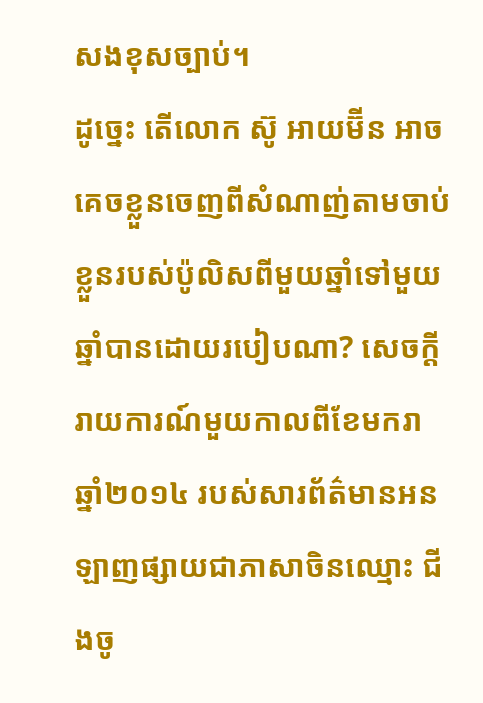សងខុសច្បាប់។
ដូច្នេះ តើលោក ស៊ូ អាយម៊ីន អាចគេចខ្លួនចេញពីសំណាញ់តាមចាប់ខ្លួនរបស់ប៉ូលិសពីមួយឆ្នាំទៅមួយឆ្នាំបានដោយរបៀបណា? សេចក្តីរាយការណ៍មួយកាលពីខែមករា ឆ្នាំ២០១៤ របស់សារព័ត៌មានអនឡាញផ្សាយជាភាសាចិនឈ្មោះ ជីងចូ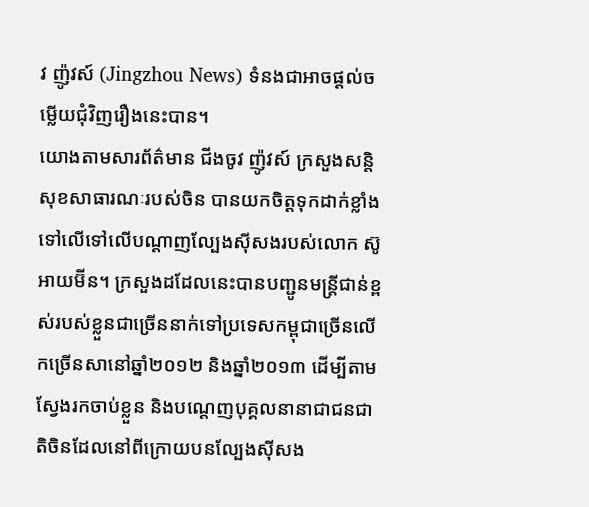វ ញ៉ូវស៍ (Jingzhou News) ទំនងជាអាចផ្តល់ចម្លើយជុំវិញរឿងនេះបាន។
យោងតាមសារព័ត៌មាន ជីងចូវ ញ៉ូវស៍ ក្រសួងសន្តិសុខសាធារណៈរបស់ចិន បានយកចិត្តទុកដាក់ខ្លាំងទៅលើទៅលើបណ្ដាញល្បែងស៊ីសងរបស់លោក ស៊ូ អាយម៊ីន។ ក្រសួងដដែលនេះបានបញ្ជូនមន្ត្រីជាន់ខ្ពស់របស់ខ្លួនជាច្រើននាក់ទៅប្រទេសកម្ពុជាច្រើនលើកច្រើនសានៅឆ្នាំ២០១២ និងឆ្នាំ២០១៣ ដើម្បីតាមស្វែងរកចាប់ខ្លួន និងបណ្តេញបុគ្គលនានាជាជនជាតិចិនដែលនៅពីក្រោយបនល្បែងស៊ីសង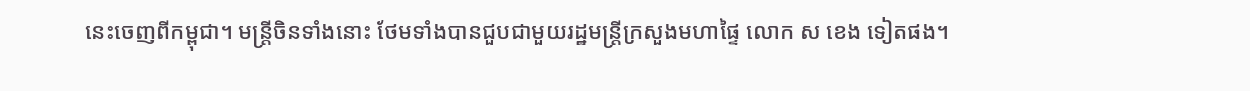នេះចេញពីកម្ពុជា។ មន្ត្រីចិនទាំងនោះ ថែមទាំងបានជួបជាមួយរដ្ឋមន្ត្រីក្រសួងមហាផ្ទៃ លោក ស ខេង ទៀតផង។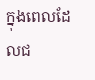ក្នុងពេលដែលជ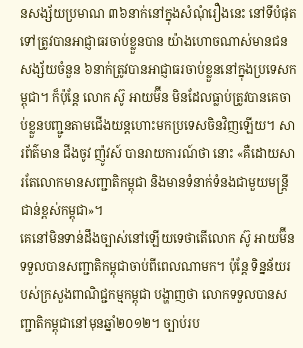នសង្ស័យប្រមាណ ៣៦នាក់នៅក្នុងសំណុំរឿងនេះ នៅទីបំផុតទៅត្រូវបានអាជ្ញាធរចាប់ខ្លួនបាន យ៉ាងហោចណាស់មានជនសង្ស័យចំនួន ៦នាក់ត្រូវបានអាជ្ញាធរចាប់ខ្លួននៅក្នុងប្រទេសកម្ពុជា។ ក៏ប៉ុន្តែ លោក ស៊ូ អាយម៊ីន មិនដែលធ្លាប់ត្រូវបានគេចាប់ខ្លួនបញ្ជូនតាមជើងយន្តហោះមកប្រទេសចិនវិញឡើយ។ សារព័ត៌មាន ជីងចូវ ញ៉ូវស៍ បានរាយការណ៍ថា នោះ «គឺដោយសារតែលោកមានសញ្ជាតិកម្ពុជា និងមានទំនាក់ទំនងជាមួយមន្ត្រីជាន់ខ្ពស់កម្ពុជា»។
គេនៅមិនទាន់ដឹងច្បាស់នៅឡើយទេថាតើលោក ស៊ូ អាយម៊ីន ទទួលបានសញ្ជាតិកម្ពុជាចាប់ពីពេលណាមក។ ប៉ុន្តែ ទិន្នន័យរបស់ក្រសួងពាណិជ្ជកម្មកម្ពុជា បង្ហាញថា លោកទទួលបានសញ្ជាតិកម្ពុជានៅមុនឆ្នាំ២០១២។ ច្បាប់រប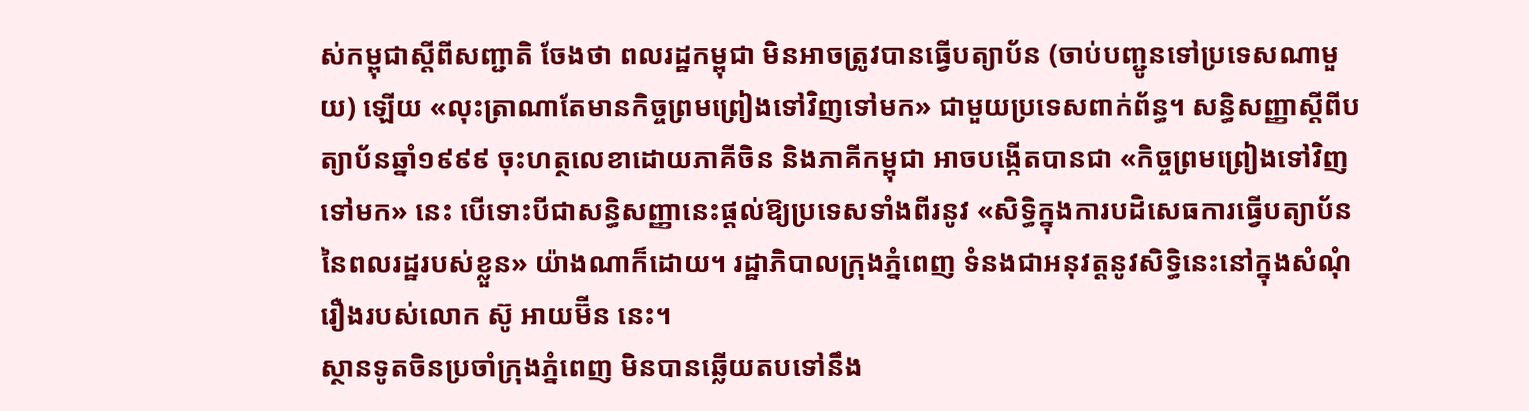ស់កម្ពុជាស្តីពីសញ្ជាតិ ចែងថា ពលរដ្ឋកម្ពុជា មិនអាចត្រូវបានធ្វើបត្យាប័ន (ចាប់បញ្ជូនទៅប្រទេសណាមួយ) ឡើយ «លុះត្រាណាតែមានកិច្ចព្រមព្រៀងទៅវិញទៅមក» ជាមួយប្រទេសពាក់ព័ន្ធ។ សន្ធិសញ្ញាស្តីពីបត្យាប័នឆ្នាំ១៩៩៩ ចុះហត្ថលេខាដោយភាគីចិន និងភាគីកម្ពុជា អាចបង្កើតបានជា «កិច្ចព្រមព្រៀងទៅវិញទៅមក» នេះ បើទោះបីជាសន្ធិសញ្ញានេះផ្តល់ឱ្យប្រទេសទាំងពីរនូវ «សិទ្ធិក្នុងការបដិសេធការធ្វើបត្យាប័ននៃពលរដ្ឋរបស់ខ្លួន» យ៉ាងណាក៏ដោយ។ រដ្ឋាភិបាលក្រុងភ្នំពេញ ទំនងជាអនុវត្តនូវសិទ្ធិនេះនៅក្នុងសំណុំរឿងរបស់លោក ស៊ូ អាយម៊ីន នេះ។
ស្ថានទូតចិនប្រចាំក្រុងភ្នំពេញ មិនបានឆ្លើយតបទៅនឹង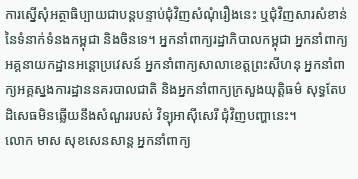ការស្នើសុំអត្ថាធិប្បាយជាបន្តបន្ទាប់ជុំវិញសំណុំរឿងនេះ ឬជុំវិញសារសំខាន់នៃទំនាក់ទំនងកម្ពុជា និងចិនទេ។ អ្នកនាំពាក្យរដ្ឋាភិបាលកម្ពុជា អ្នកនាំពាក្យអគ្គនាយកដ្ឋានអន្តោប្រវេសន៍ អ្នកនាំពាក្យសាលាខេត្តព្រះសីហនុ អ្នកនាំពាក្យអគ្គស្នងការដ្ឋាននគរបាលជាតិ និងអ្នកនាំពាក្យក្រសួងយុត្តិធម៌ សុទ្ធតែបដិសេធមិនឆ្លើយនឹងសំណួររបស់ វិទ្យុអាស៊ីសេរី ជុំវិញបញ្ហានេះ។
លោក មាស សុខសេនសាន្ត អ្នកនាំពាក្យ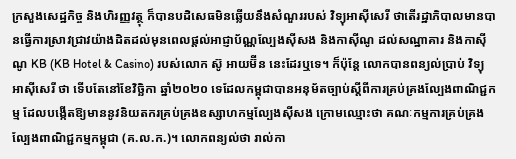ក្រសួងសេដ្ឋកិច្ច និងហិរញ្ញវត្ថុ ក៏បានបដិសេធមិនឆ្លើយនឹងសំណួររបស់ វិទ្យុអាស៊ីសេរី ថាតើរដ្ឋាភិបាលមានបានធ្វើការស្រាវជ្រាវយ៉ាងដិតដល់មុនពេលផ្តល់អាជ្ញាប័ណ្ណល្បែងស៊ីសង និងកាស៊ីណូ ដល់សណ្ឋាគារ និងកាស៊ីណូ KB (KB Hotel & Casino) របស់លោក ស៊ូ អាយម៊ីន នេះដែរឬទេ។ ក៏ប៉ុន្តែ លោកបានពន្យល់ប្រាប់ វិទ្យុអាស៊ីសេរី ថា ទើបតែនៅខែវិច្ឆិកា ឆ្នាំ២០២០ ទេដែលកម្ពុជាបានអនុម័តច្បាប់ស្តីពីការគ្រប់គ្រងល្បែងពាណិជ្ជកម្ម ដែលបង្កើតឱ្យមាននូវនិយតករគ្រប់គ្រងឧស្សាហកម្មល្បែងស៊ីសង ក្រោមឈ្មោះថា គណៈកម្មការគ្រប់គ្រងល្បែងពាណិជ្ជកម្មកម្ពុជា (គ.ល.ក.)។ លោកពន្យល់ថា រាល់កា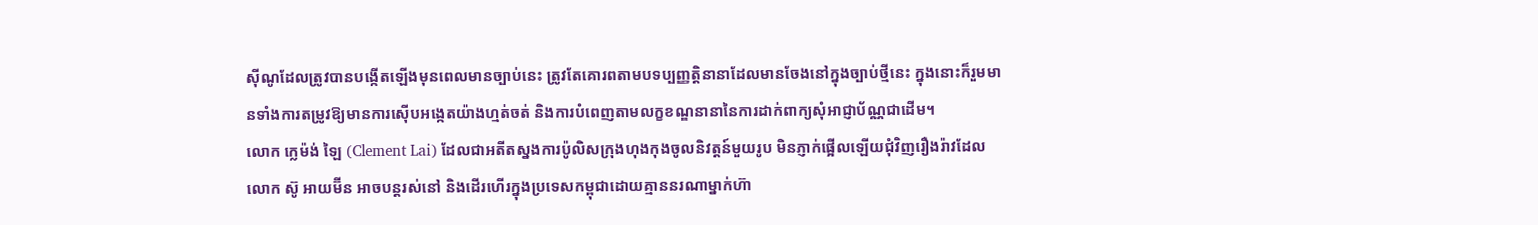ស៊ីណូដែលត្រូវបានបង្កើតឡើងមុនពេលមានច្បាប់នេះ ត្រូវតែគោរពតាមបទប្បញ្ញត្តិនានាដែលមានចែងនៅក្នុងច្បាប់ថ្មីនេះ ក្នុងនោះក៏រួមមានទាំងការតម្រូវឱ្យមានការស៊ើបអង្កេតយ៉ាងហ្មត់ចត់ និងការបំពេញតាមលក្ខខណ្ឌនានានៃការដាក់ពាក្យសុំអាជ្ញាប័ណ្ណជាដើម។
លោក ក្លេម៉ង់ ឡៃ (Clement Lai) ដែលជាអតីតស្នងការប៉ូលិសក្រុងហុងកុងចូលនិវត្តន៍មួយរូប មិនភ្ញាក់ផ្អើលឡើយជុំវិញរឿងរ៉ាវដែលលោក ស៊ូ អាយម៊ីន អាចបន្តរស់នៅ និងដើរហើរក្នុងប្រទេសកម្ពុជាដោយគ្មាននរណាម្នាក់ហ៊ា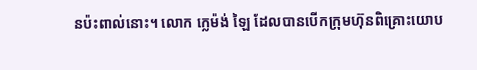នប៉ះពាល់នោះ។ លោក ក្លេម៉ង់ ឡៃ ដែលបានបើកក្រុមហ៊ុនពិគ្រោះយោប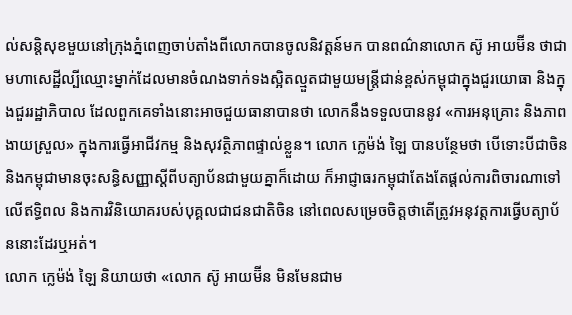ល់សន្តិសុខមួយនៅក្រុងភ្នំពេញចាប់តាំងពីលោកបានចូលនិវត្តន៍មក បានពណ៌នាលោក ស៊ូ អាយម៊ីន ថាជាមហាសេដ្ឋីល្បីឈ្មោះម្នាក់ដែលមានចំណងទាក់ទងស្អិតល្មួតជាមួយមន្ត្រីជាន់ខ្ពស់កម្ពុជាក្នុងជួរយោធា និងក្នុងជួររដ្ឋាភិបាល ដែលពួកគេទាំងនោះអាចជួយធានាបានថា លោកនឹងទទួលបាននូវ «ការអនុគ្រោះ និងភាពងាយស្រួល» ក្នុងការធ្វើអាជីវកម្ម និងសុវត្ថិភាពផ្ទាល់ខ្លួន។ លោក ក្លេម៉ង់ ឡៃ បានបន្ថែមថា បើទោះបីជាចិន និងកម្ពុជាមានចុះសន្ធិសញ្ញាស្តីពីបត្យាប័នជាមួយគ្នាក៏ដោយ ក៏អាជ្ញាធរកម្ពុជាតែងតែផ្តល់ការពិចារណាទៅលើឥទ្ធិពល និងការវិនិយោគរបស់បុគ្គលជាជនជាតិចិន នៅពេលសម្រេចចិត្តថាតើត្រូវអនុវត្តការធ្វើបត្យាប័ននោះដែរឬអត់។
លោក ក្លេម៉ង់ ឡៃ និយាយថា «លោក ស៊ូ អាយម៊ីន មិនមែនជាម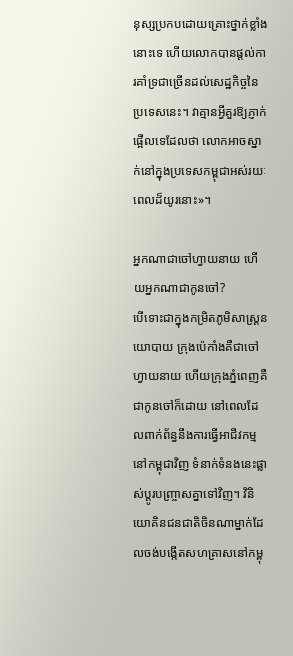នុស្សប្រកបដោយគ្រោះថ្នាក់ខ្លាំងនោះទេ ហើយលោកបានផ្តល់ការគាំទ្រជាច្រើនដល់សេដ្ឋកិច្ចនៃប្រទេសនេះ។ វាគ្មានអ្វីគួរឱ្យភ្ញាក់ផ្អើលទេដែលថា លោកអាចស្នាក់នៅក្នុងប្រទេសកម្ពុជាអស់រយៈពេលដ៏យូរនោះ»។

អ្នកណាជាចៅហ្វាយនាយ ហើយអ្នកណាជាកូនចៅ?
បើទោះជាក្នុងកម្រិតភូមិសាស្ត្រនយោបាយ ក្រុងប៉េកាំងគឺជាចៅហ្វាយនាយ ហើយក្រុងភ្នំពេញគឺជាកូនចៅក៏ដោយ នៅពេលដែលពាក់ព័ន្ធនឹងការធ្វើអាជីវកម្មនៅកម្ពុជាវិញ ទំនាក់ទំនងនេះផ្លាស់ប្តូរបញ្ច្រាសគ្នាទៅវិញ។ វិនិយោគិនជនជាតិចិនណាម្នាក់ដែលចង់បង្កើតសហគ្រាសនៅកម្ពុ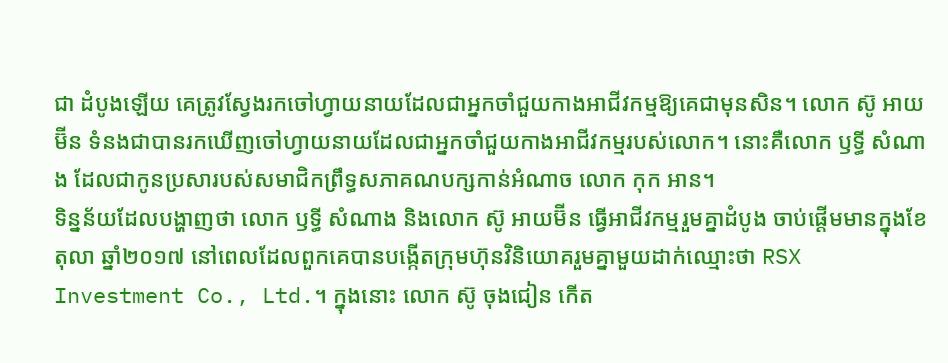ជា ដំបូងឡើយ គេត្រូវស្វែងរកចៅហ្វាយនាយដែលជាអ្នកចាំជួយកាងអាជីវកម្មឱ្យគេជាមុនសិន។ លោក ស៊ូ អាយម៊ីន ទំនងជាបានរកឃើញចៅហ្វាយនាយដែលជាអ្នកចាំជួយកាងអាជីវកម្មរបស់លោក។ នោះគឺលោក ឫទ្ធី សំណាង ដែលជាកូនប្រសារបស់សមាជិកព្រឹទ្ធសភាគណបក្សកាន់អំណាច លោក កុក អាន។
ទិន្នន័យដែលបង្ហាញថា លោក ឫទ្ធី សំណាង និងលោក ស៊ូ អាយម៊ីន ធ្វើអាជីវកម្មរួមគ្នាដំបូង ចាប់ផ្តើមមានក្នុងខែតុលា ឆ្នាំ២០១៧ នៅពេលដែលពួកគេបានបង្កើតក្រុមហ៊ុនវិនិយោគរួមគ្នាមួយដាក់ឈ្មោះថា RSX Investment Co., Ltd.។ ក្នុងនោះ លោក ស៊ូ ចុងជៀន កើត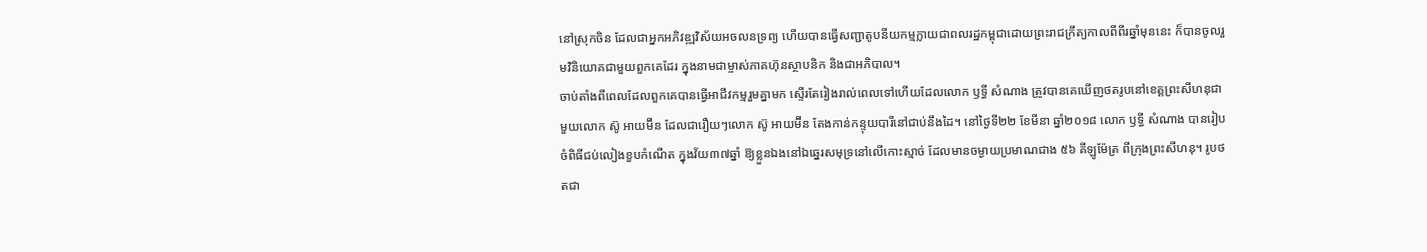នៅស្រុកចិន ដែលជាអ្នកអភិវឌ្ឍវិស័យអចលនទ្រព្យ ហើយបានធ្វើសញ្ជាតូបនីយកម្មក្លាយជាពលរដ្ឋកម្ពុជាដោយព្រះរាជក្រឹត្យកាលពីពីរឆ្នាំមុននេះ ក៏បានចូលរួមវិនិយោគជាមួយពួកគេដែរ ក្នុងនាមជាម្ចាស់ភាគហ៊ុនស្ថាបនិក និងជាអភិបាល។
ចាប់តាំងពីពេលដែលពួកគេបានធ្វើអាជីវកម្មរួមគ្នាមក ស្ទើរតែរៀងរាល់ពេលទៅហើយដែលលោក ឫទ្ធី សំណាង ត្រូវបានគេឃើញថតរូបនៅខេត្តព្រះសីហនុជាមួយលោក ស៊ូ អាយម៊ីន ដែលជារឿយៗលោក ស៊ូ អាយម៊ីន តែងកាន់កន្ទុយបារីនៅជាប់នឹងដៃ។ នៅថ្ងៃទី២២ ខែមីនា ឆ្នាំ២០១៨ លោក ឫទ្ធី សំណាង បានរៀបចំពិធីជប់លៀងខួបកំណើត ក្នុងវ័យ៣៧ឆ្នាំ ឱ្យខ្លួនឯងនៅឯឆ្នេរសមុទ្រនៅលើកោះស្មាច់ ដែលមានចម្ងាយប្រមាណជាង ៥៦ គីឡូម៉ែត្រ ពីក្រុងព្រះសីហនុ។ រូបថតជា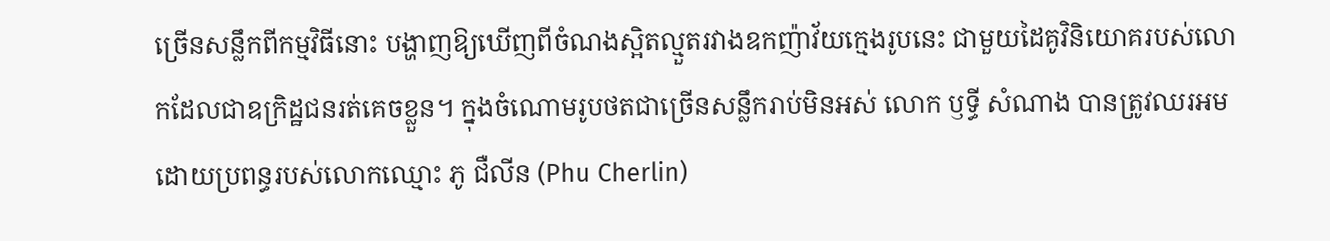ច្រើនសន្លឹកពីកម្មវិធីនោះ បង្ហាញឱ្យឃើញពីចំណងស្អិតល្មួតរវាងឧកញ៉ាវ័យក្មេងរូបនេះ ជាមួយដៃគូវិនិយោគរបស់លោកដែលជាឧក្រិដ្ឋជនរត់គេចខ្លួន។ ក្នុងចំណោមរូបថតជាច្រើនសន្លឹករាប់មិនអស់ លោក ឫទ្ធី សំណាង បានត្រូវឈរអមដោយប្រពន្ធរបស់លោកឈ្មោះ ភូ ជឺលីន (Phu Cherlin)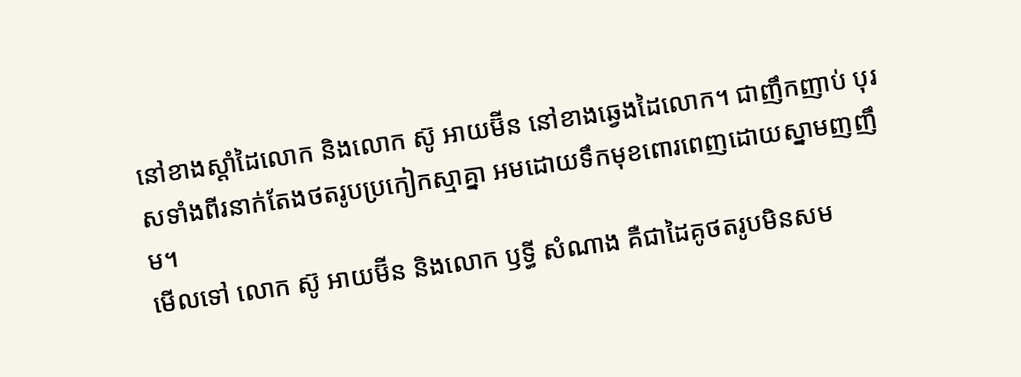នៅខាងស្តាំដៃលោក និងលោក ស៊ូ អាយម៊ីន នៅខាងឆ្វេងដៃលោក។ ជាញឹកញាប់ បុរសទាំងពីរនាក់តែងថតរូបប្រកៀកស្មាគ្នា អមដោយទឹកមុខពោរពេញដោយស្នាមញញឹម។
មើលទៅ លោក ស៊ូ អាយម៊ីន និងលោក ឫទ្ធី សំណាង គឺជាដៃគូថតរូបមិនសម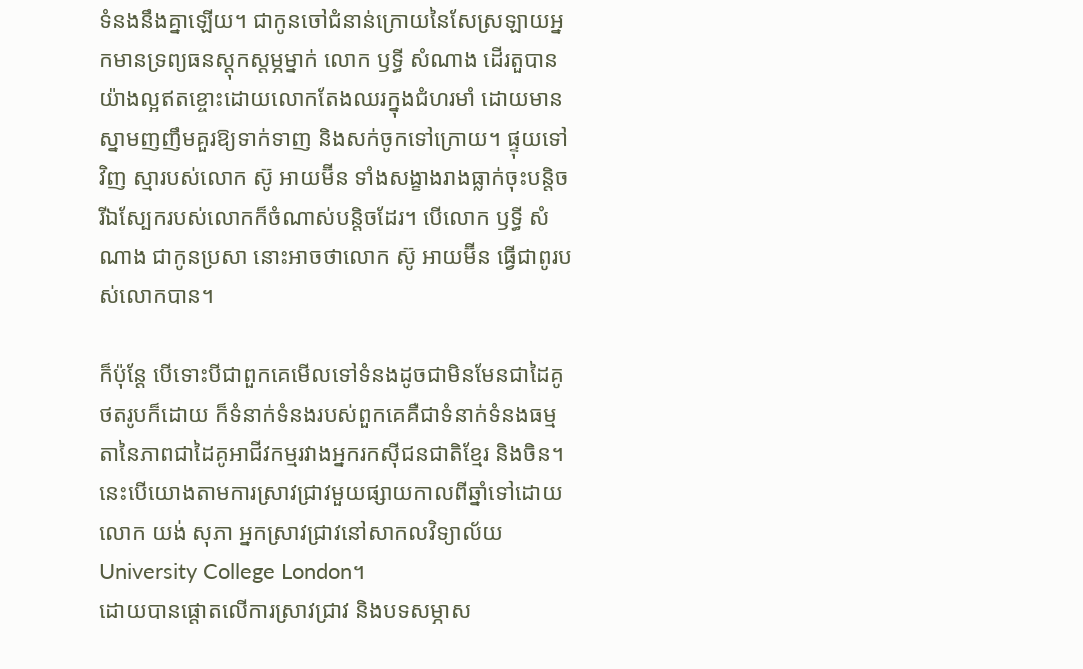ទំនងនឹងគ្នាឡើយ។ ជាកូនចៅជំនាន់ក្រោយនៃសែស្រឡាយអ្នកមានទ្រព្យធនស្តុកស្ដម្ភម្នាក់ លោក ឫទ្ធី សំណាង ដើរតួបានយ៉ាងល្អឥតខ្ចោះដោយលោកតែងឈរក្នុងជំហរមាំ ដោយមានស្នាមញញឹមគួរឱ្យទាក់ទាញ និងសក់ចូកទៅក្រោយ។ ផ្ទុយទៅវិញ ស្មារបស់លោក ស៊ូ អាយម៊ីន ទាំងសង្ខាងរាងធ្លាក់ចុះបន្តិច រីឯស្បែករបស់លោកក៏ចំណាស់បន្តិចដែរ។ បើលោក ឫទ្ធី សំណាង ជាកូនប្រសា នោះអាចថាលោក ស៊ូ អាយម៊ីន ធ្វើជាពូរបស់លោកបាន។

ក៏ប៉ុន្តែ បើទោះបីជាពួកគេមើលទៅទំនងដូចជាមិនមែនជាដៃគូថតរូបក៏ដោយ ក៏ទំនាក់ទំនងរបស់ពួកគេគឺជាទំនាក់ទំនងធម្មតានៃភាពជាដៃគូអាជីវកម្មរវាងអ្នករកស៊ីជនជាតិខ្មែរ និងចិន។ នេះបើយោងតាមការស្រាវជ្រាវមួយផ្សាយកាលពីឆ្នាំទៅដោយលោក យង់ សុភា អ្នកស្រាវជ្រាវនៅសាកលវិទ្យាល័យ University College London។
ដោយបានផ្តោតលើការស្រាវជ្រាវ និងបទសម្ភាស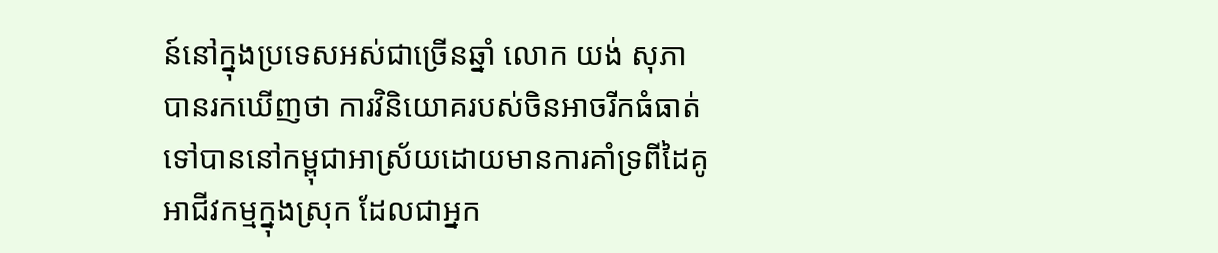ន៍នៅក្នុងប្រទេសអស់ជាច្រើនឆ្នាំ លោក យង់ សុភា បានរកឃើញថា ការវិនិយោគរបស់ចិនអាចរីកធំធាត់ទៅបាននៅកម្ពុជាអាស្រ័យដោយមានការគាំទ្រពីដៃគូអាជីវកម្មក្នុងស្រុក ដែលជាអ្នក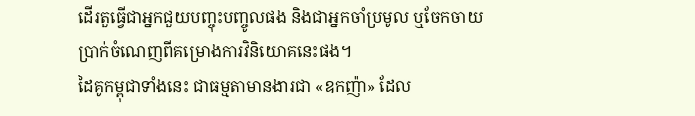ដើរតួធ្វើជាអ្នកជួយបញ្ចុះបញ្ចូលផង និងជាអ្នកចាំប្រមូល ឬចែកចាយប្រាក់ចំណេញពីគម្រោងការវិនិយោគនេះផង។
ដៃគូកម្ពុជាទាំងនេះ ជាធម្មតាមានងារជា «ឧកញ៉ា» ដែល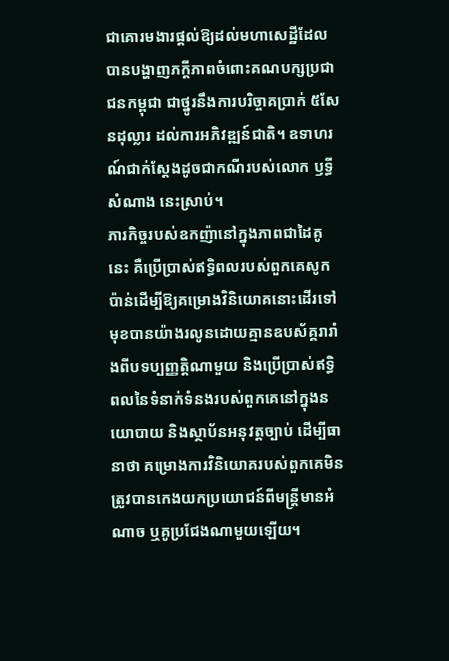ជាគោរមងារផ្តល់ឱ្យដល់មហាសេដ្ឋីដែលបានបង្ហាញភក្ដីភាពចំពោះគណបក្សប្រជាជនកម្ពុជា ជាថ្នូរនឹងការបរិច្ចាគប្រាក់ ៥សែនដុល្លារ ដល់ការអភិវឌ្ឍន៍ជាតិ។ ឧទាហរណ៍ជាក់ស្តែងដូចជាកណីរបស់លោក ឫទ្ធី សំណាង នេះស្រាប់។
ភារកិច្ចរបស់ឧកញ៉ានៅក្នុងភាពជាដៃគូនេះ គឺប្រើប្រាស់ឥទ្ធិពលរបស់ពួកគេសូកប៉ាន់ដើម្បីឱ្យគម្រោងវិនិយោគនោះដើរទៅមុខបានយ៉ាងរលូនដោយគ្មានឧបស័គ្គរារាំងពីបទប្បញ្ញត្តិណាមួយ និងប្រើប្រាស់ឥទ្ធិពលនៃទំនាក់ទំនងរបស់ពួកគេនៅក្នុងនយោបាយ និងស្ថាប័នអនុវត្តច្បាប់ ដើម្បីធានាថា គម្រោងការវិនិយោគរបស់ពួកគេមិនត្រូវបានកេងយកប្រយោជន៍ពីមន្ត្រីមានអំណាច ឬគូប្រជែងណាមួយឡើយ។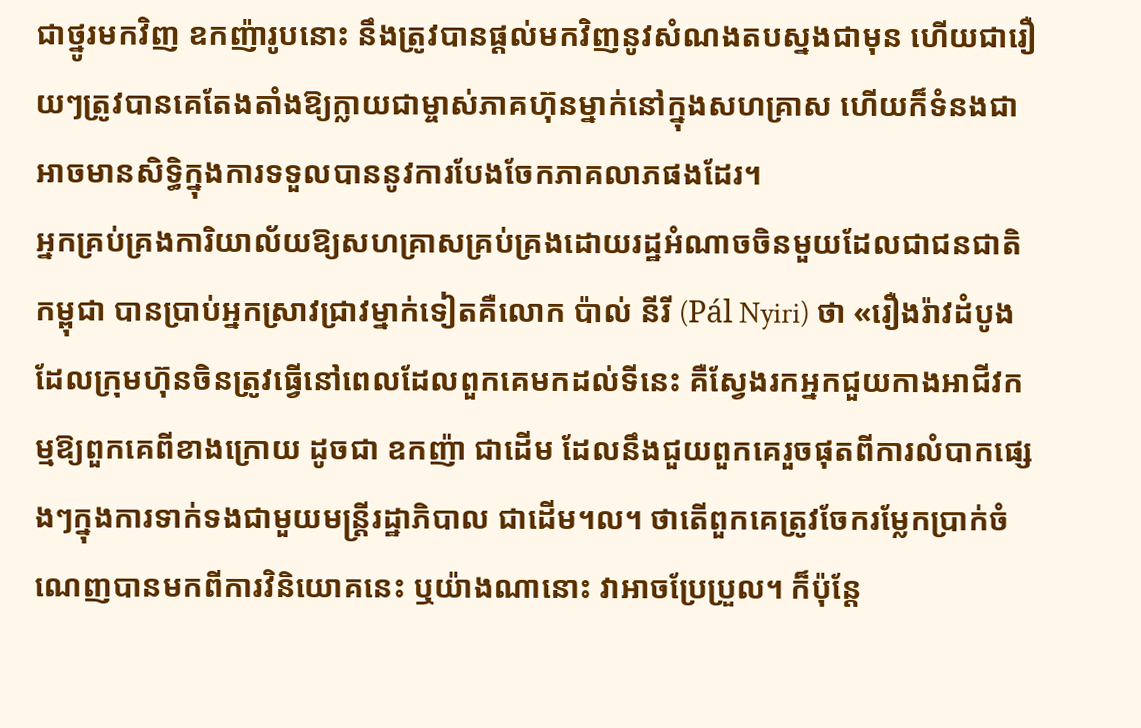ជាថ្នូរមកវិញ ឧកញ៉ារូបនោះ នឹងត្រូវបានផ្តល់មកវិញនូវសំណងតបស្នងជាមុន ហើយជារឿយៗត្រូវបានគេតែងតាំងឱ្យក្លាយជាម្ចាស់ភាគហ៊ុនម្នាក់នៅក្នុងសហគ្រាស ហើយក៏ទំនងជាអាចមានសិទ្ធិក្នុងការទទួលបាននូវការបែងចែកភាគលាភផងដែរ។
អ្នកគ្រប់គ្រងការិយាល័យឱ្យសហគ្រាសគ្រប់គ្រងដោយរដ្ឋអំណាចចិនមួយដែលជាជនជាតិកម្ពុជា បានប្រាប់អ្នកស្រាវជ្រាវម្នាក់ទៀតគឺលោក ប៉ាល់ នីរី (Pál Nyiri) ថា «រឿងរ៉ាវដំបូងដែលក្រុមហ៊ុនចិនត្រូវធ្វើនៅពេលដែលពួកគេមកដល់ទីនេះ គឺស្វែងរកអ្នកជួយកាងអាជីវកម្មឱ្យពួកគេពីខាងក្រោយ ដូចជា ឧកញ៉ា ជាដើម ដែលនឹងជួយពួកគេរួចផុតពីការលំបាកផ្សេងៗក្នុងការទាក់ទងជាមួយមន្ត្រីរដ្ឋាភិបាល ជាដើម។ល។ ថាតើពួកគេត្រូវចែករម្លែកប្រាក់ចំណេញបានមកពីការវិនិយោគនេះ ឬយ៉ាងណានោះ វាអាចប្រែប្រួល។ ក៏ប៉ុន្តែ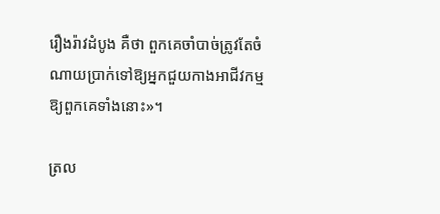រឿងរ៉ាវដំបូង គឺថា ពួកគេចាំបាច់ត្រូវតែចំណាយប្រាក់ទៅឱ្យអ្នកជួយកាងអាជីវកម្មឱ្យពួកគេទាំងនោះ»។

ត្រល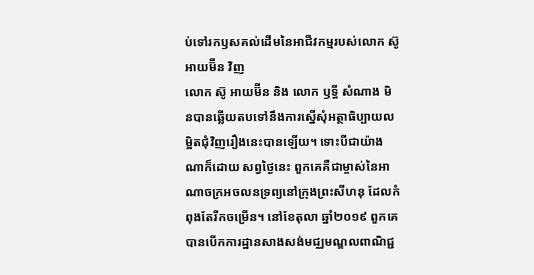ប់ទៅរកឫសគល់ដើមនៃអាជីវកម្មរបស់លោក ស៊ូ អាយម៊ីន វិញ
លោក ស៊ូ អាយម៊ីន និង លោក ឫទ្ធី សំណាង មិនបានឆ្លើយតបទៅនឹងការស្នើសុំអត្ថាធិប្បាយលម្អិតជុំវិញរឿងនេះបានឡើយ។ ទោះបីជាយ៉ាងណាក៏ដោយ សព្វថ្ងៃនេះ ពួកគេគឺជាម្ចាស់នៃអាណាចក្រអចលនទ្រព្យនៅក្រុងព្រះសីហនុ ដែលកំពុងតែរីកចម្រើន។ នៅខែតុលា ឆ្នាំ២០១៩ ពួកគេបានបើកការដ្ឋានសាងសង់មជ្ឈមណ្ឌលពាណិជ្ជ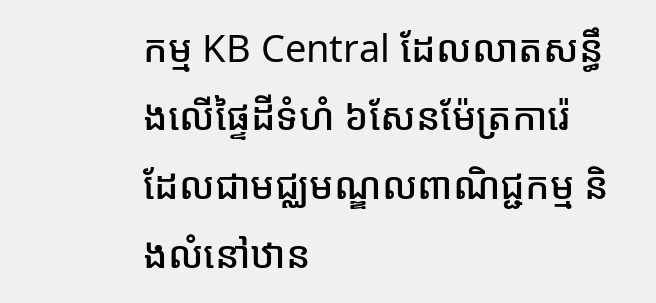កម្ម KB Central ដែលលាតសន្ធឹងលើផ្ទៃដីទំហំ ៦សែនម៉ែត្រការ៉េ ដែលជាមជ្ឈមណ្ឌលពាណិជ្ជកម្ម និងលំនៅឋាន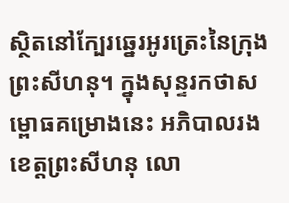ស្ថិតនៅក្បែរឆ្នេរអូរត្រេះនៃក្រុងព្រះសីហនុ។ ក្នុងសុន្ទរកថាសម្ពោធគម្រោងនេះ អភិបាលរងខេត្តព្រះសីហនុ លោ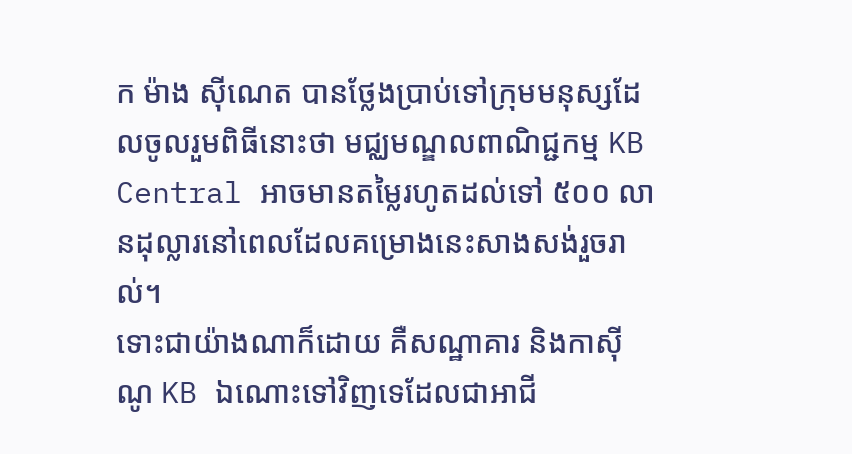ក ម៉ាង ស៊ីណេត បានថ្លែងប្រាប់ទៅក្រុមមនុស្សដែលចូលរួមពិធីនោះថា មជ្ឈមណ្ឌលពាណិជ្ជកម្ម KB Central អាចមានតម្លៃរហូតដល់ទៅ ៥០០ លានដុល្លារនៅពេលដែលគម្រោងនេះសាងសង់រួចរាល់។
ទោះជាយ៉ាងណាក៏ដោយ គឺសណ្ឋាគារ និងកាស៊ីណូ KB ឯណោះទៅវិញទេដែលជាអាជី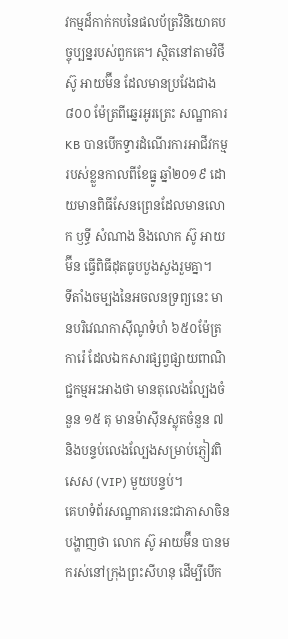វកម្មដ៏កាក់កបនៃផលប័ត្រវិនិយោគបច្ចុប្បន្នរបស់ពួកគេ។ ស្ថិតនៅតាមវិថី ស៊ូ អាយម៊ីន ដែលមានប្រវែងជាង ៨០០ ម៉ែត្រពីឆ្នេរអូរត្រេះ សណ្ឋាគារ KB បានបើកទ្វារដំណើរការអាជីវកម្មរបស់ខ្លួនកាលពីខែធ្នូ ឆ្នាំ២០១៩ ដោយមានពិធីសែនព្រេនដែលមានលោក ឫទ្ធី សំណាង និងលោក ស៊ូ អាយម៊ីន ធ្វើពិធីដុតធូបបួងសួងរួមគ្នា។
ទីតាំងចម្បងនៃអចលនទ្រព្យនេះ មានបរិវេណកាស៊ីណូទំហំ ៦៥០ម៉ែត្រការ៉េ ដែលឯកសារផ្សព្វផ្សាយពាណិជ្ជកម្មអះអាងថា មានតុលេងល្បែងចំនួន ១៥ តុ មានម៉ាស៊ីនស្លុតចំនួន ៧ និងបន្ទប់លេងល្បែងសម្រាប់ភ្ញៀវពិសេស (VIP) មួយបន្ទប់។
គេហទំព័រសណ្ឋាគារនេះជាភាសាចិន បង្ហាញថា លោក ស៊ូ អាយម៊ីន បានមករស់នៅក្រុងព្រះសីហនុ ដើម្បីបើក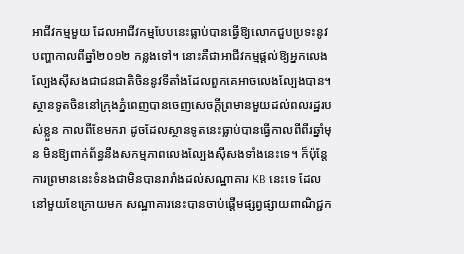អាជីវកម្មមួយ ដែលអាជីវកម្មបែបនេះធ្លាប់បានធ្វើឱ្យលោកជួបប្រទះនូវបញ្ហាកាលពីឆ្នាំ២០១២ កន្លងទៅ។ នោះគឺជាអាជីវកម្មផ្តល់ឱ្យអ្នកលេងល្បែងស៊ីសងជាជនជាតិចិននូវទីតាំងដែលពួកគេអាចលេងល្បែងបាន។ ស្ថានទូតចិននៅក្រុងភ្នំពេញបានចេញសេចក្តីព្រមានមួយដល់ពលរដ្ឋរបស់ខ្លួន កាលពីខែមករា ដូចដែលស្ថានទូតនេះធ្លាប់បានធ្វើកាលពីពីរឆ្នាំមុន មិនឱ្យពាក់ព័ន្ធនឹងសកម្មភាពលេងល្បែងស៊ីសងទាំងនេះទេ។ ក៏ប៉ុន្តែ ការព្រមាននេះទំនងជាមិនបានរារាំងដល់សណ្ឋាគារ KB នេះទេ ដែលនៅមួយខែក្រោយមក សណ្ឋាគារនេះបានចាប់ផ្តើមផ្សព្វផ្សាយពាណិជ្ជក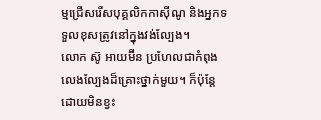ម្មជ្រើសរើសបុគ្គលិកកាស៊ីណូ និងអ្នកទទួលខុសត្រូវនៅក្នុងវង់ល្បែង។
លោក ស៊ូ អាយម៊ីន ប្រហែលជាកំពុងលេងល្បែងដ៏គ្រោះថ្នាក់មួយ។ ក៏ប៉ុន្តែ ដោយមិនខ្វះ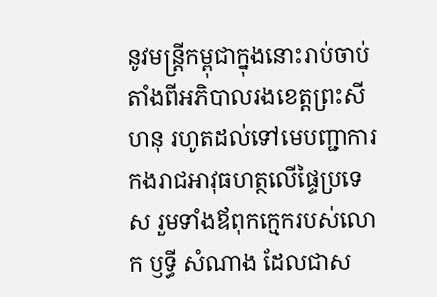នូវមន្ត្រីកម្ពុជាក្នុងនោះរាប់ចាប់តាំងពីអភិបាលរងខេត្តព្រះសីហនុ រហូតដល់ទៅមេបញ្ជាការកងរាជអាវុធហត្ថលើផ្ទៃប្រទេស រួមទាំងឪពុកក្មេករបស់លោក ឫទ្ធី សំណាង ដែលជាស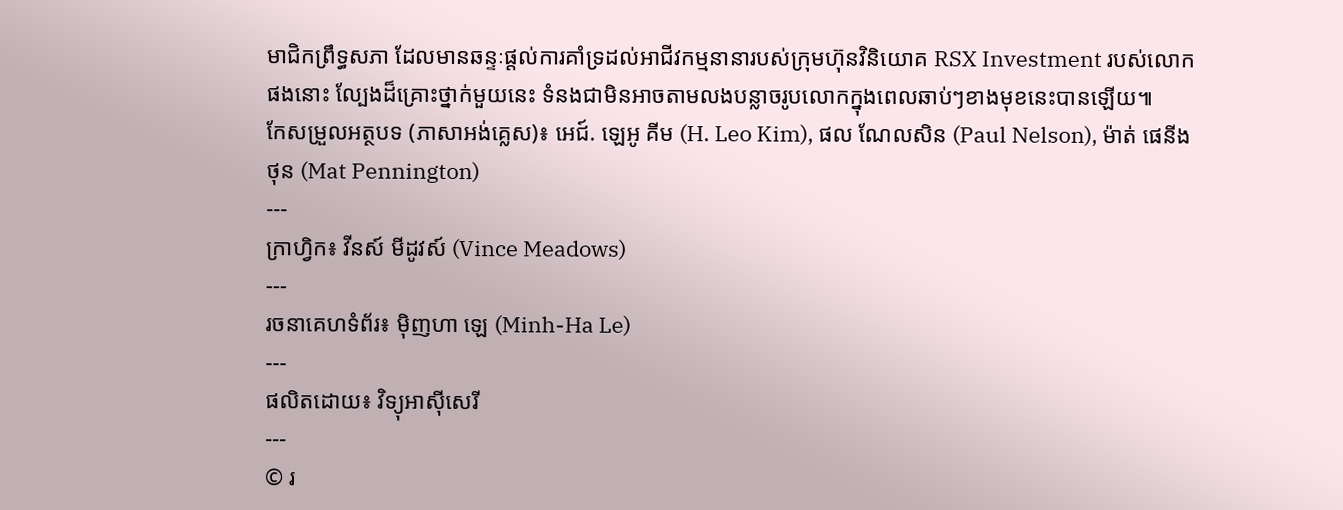មាជិកព្រឹទ្ធសភា ដែលមានឆន្ទៈផ្តល់ការគាំទ្រដល់អាជីវកម្មនានារបស់ក្រុមហ៊ុនវិនិយោគ RSX Investment របស់លោកផងនោះ ល្បែងដ៏គ្រោះថ្នាក់មួយនេះ ទំនងជាមិនអាចតាមលងបន្លាចរូបលោកក្នុងពេលឆាប់ៗខាងមុខនេះបានឡើយ៕
កែសម្រួលអត្ថបទ (ភាសាអង់គ្លេស)៖ អេជ៍. ឡេអូ គីម (H. Leo Kim), ផល ណែលសិន (Paul Nelson), ម៉ាត់ ផេនីងថុន (Mat Pennington)
---
ក្រាហ្វិក៖ វីនស៍ មីដូវស៍ (Vince Meadows)
---
រចនាគេហទំព័រ៖ ម៉ិញហា ឡេ (Minh-Ha Le)
---
ផលិតដោយ៖ វិទ្យុអាស៊ីសេរី
---
© រ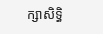ក្សាសិទ្ធិ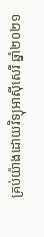គ្រប់យ៉ាងដោយវិទ្យុអាស៊ីសេរី ឆ្នាំ២០២១